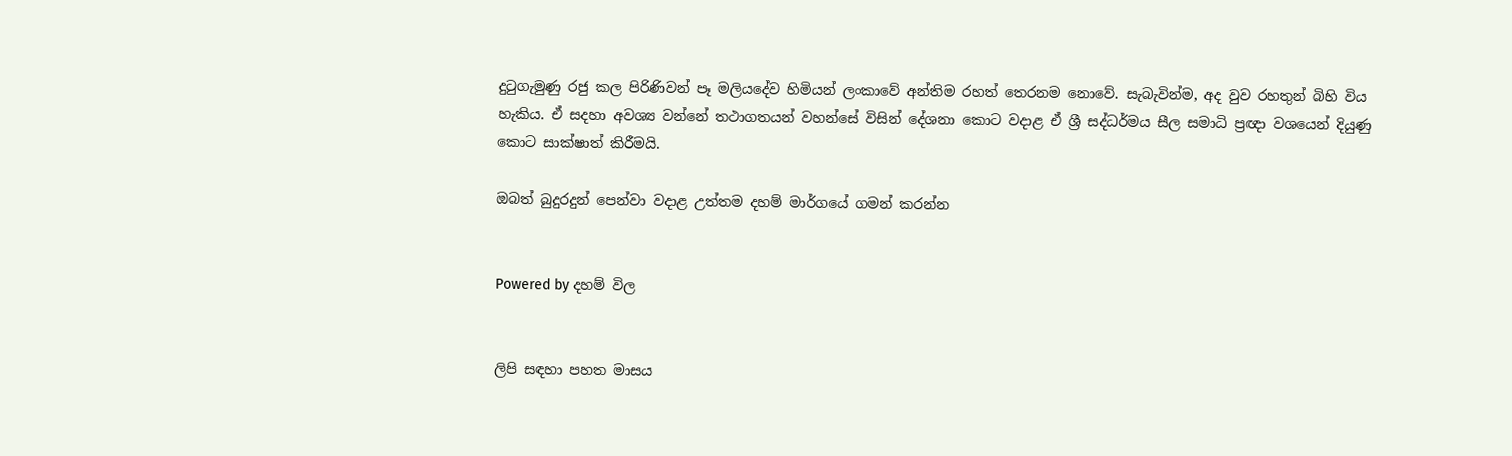දුටුගැමුණු රජු කල පිරිණිවන් පෑ මලියදේව හිමියන් ලංකාවේ අන්තිම රහත් තෙරනම නොවේ. සැබැවින්ම, අද වුව රහතුන් බිහි විය හැකිය. ඒ සදහා අවශ්‍ය වන්නේ තථාගතයන් වහන්සේ විසින් දේශනා කොට වදාළ ඒ ශ්‍රී සද්ධර්මය සීල සමාධි ප්‍රඥා වශයෙන් දියුණු කොට සාක්ෂාත් කිරීමයි.

ඔබත් බුදුරදුන් පෙන්වා වදාළ උත්තම දහම් මාර්ගයේ ගමන් කරන්න


Powered by දහම් විල


ලිපි සඳහා පහත මාසය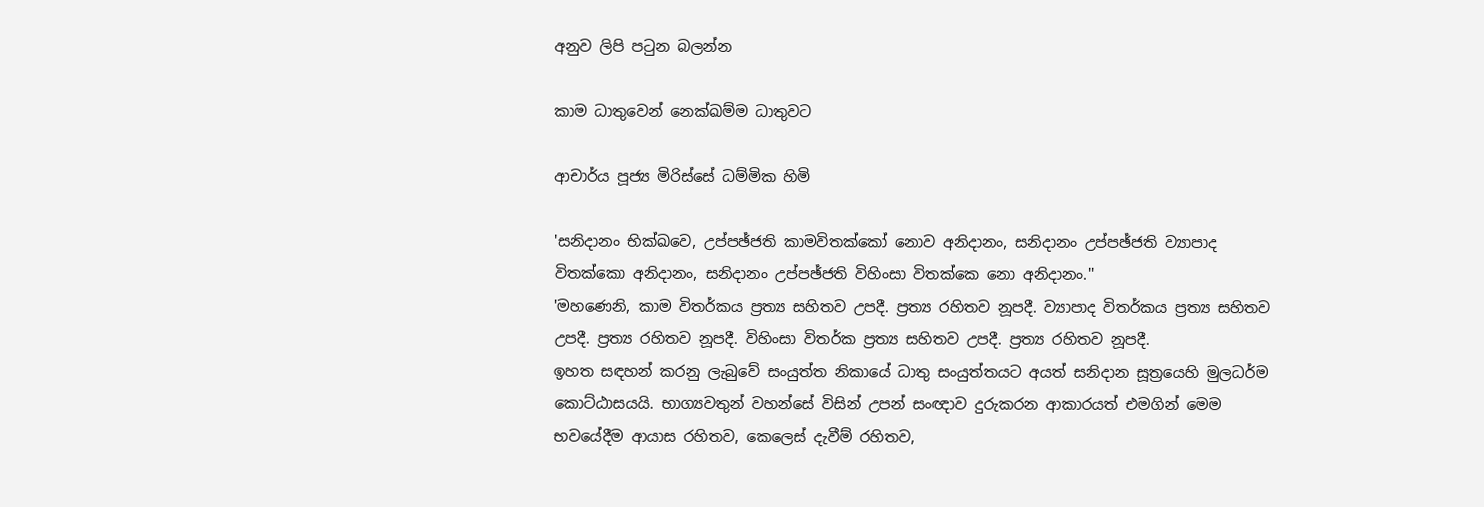අනුව ලිපි පටුන බලන්න

කාම ධාතුවෙන් නෙක්‌ඛම්ම ධාතුවට

ආචාර්ය පූජ්‍ය මිරිස්‌සේ ධම්මික හිමි

'සනිදානං භික්‌ඛවෙ, උප්පඡ්ජති කාමවිතක්‌කෝ නොව අනිදානං, සනිදානං උප්පඡ්ජති ව්‍යාපාද විතක්‌කො අනිදානං, සනිදානං උප්පඡ්ජති විහිංසා විතක්‌කෙ නො අනිදානං.''
'මහණෙනි, කාම විතර්කය ප්‍රත්‍ය සහිතව උපදී. ප්‍රත්‍ය රහිතව නූපදී. ව්‍යාපාද විතර්කය ප්‍රත්‍ය සහිතව උපදී. ප්‍රත්‍ය රහිතව නූපදී. විහිංසා විතර්ක ප්‍රත්‍ය සහිතව උපදී. ප්‍රත්‍ය රහිතව නූපදී.
ඉහත සඳහන් කරනු ලැබුවේ සංයුත්ත නිකායේ ධාතු සංයුත්තයට අයත් සනිදාන සූත්‍රයෙහි මුලධර්ම කොට්‌ඨාසයයි. භාග්‍යවතුන් වහන්සේ විසින් උපන් සංඥාව දුරුකරන ආකාරයත් එමගින් මෙම භවයේදීම ආයාස රහිතව, කෙලෙස්‌ දැවීම් රහිතව,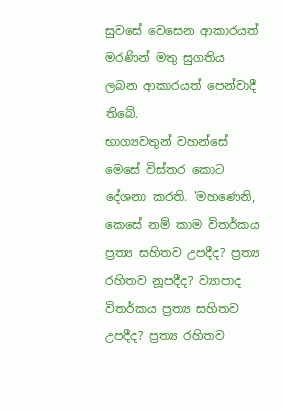සුවසේ වෙසෙන ආකාරයත් මරණින් මතු සුගතිය ලබන ආකාරයත් පෙන්වාදී තිබේ.
භාග්‍යවතුන් වහන්සේ මෙසේ විස්‌තර කොට දේශනා කරති. 'මහණෙනි, කෙසේ නම් කාම විතර්කය ප්‍රත්‍ය සහිතව උපදීද? ප්‍රත්‍ය රහිතව නූපදීද? ව්‍යාපාද විතර්කය ප්‍රත්‍ය සහිතව උපදීද? ප්‍රත්‍ය රහිතව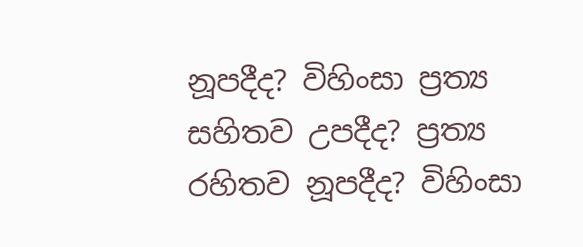නූපදීද? විහිංසා ප්‍රත්‍ය සහිතව උපදීද? ප්‍රත්‍ය රහිතව නූපදීද? විහිංසා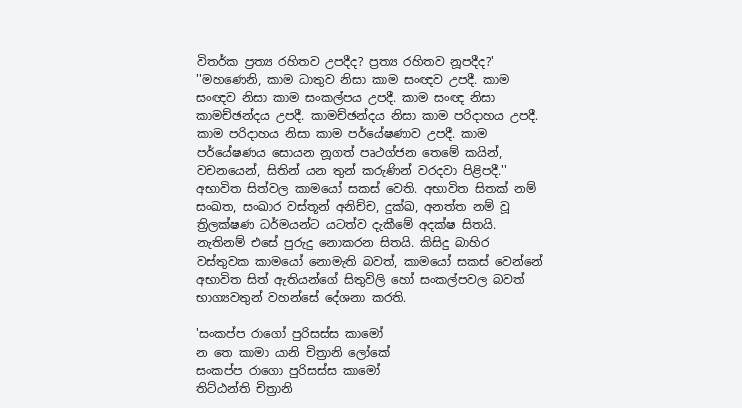විතර්ක ප්‍රත්‍ය රහිතව උපදීද? ප්‍රත්‍ය රහිතව නූපදීද?'
''මහණෙනි, කාම ධාතුව නිසා කාම සංඥව උපදී. කාම සංඥව නිසා කාම සංකල්පය උපදී. කාම සංඥ නිසා කාමච්ඡන්දය උපදී. කාමච්ඡන්දය නිසා කාම පරිදාහය උපදී. කාම පරිදාහය නිසා කාම පර්යේෂණාව උපදී. කාම පර්යේෂණය සොයන නූගත් පෘථග්ජන තෙමේ කයින්, වචනයෙන්, සිතින් යන තුන් කරුණින් වරදවා පිළිපදී.''
අභාවිත සිත්වල කාමයෝ සකස්‌ වෙති. අභාවිත සිතක්‌ නම් සංඛත, සංඛාර වස්‌තූන් අනිච්ච, දුක්‌ඛ, අනත්ත නම් වූ ත්‍රිලක්‌ෂණ ධර්මයන්ට යටත්ව දැකීමේ අදක්‌ෂ සිතයි. නැතිනම් එසේ පුරුදු නොකරන සිතයි. කිසිදු බාහිර වස්‌තුවක කාමයෝ නොමැති බවත්, කාමයෝ සකස්‌ වෙන්නේ අභාවිත සිත් ඇතියන්ගේ සිතුවිලි හෝ සංකල්පවල බවත් භාග්‍යවතුන් වහන්සේ දේශනා කරති.

'සංකප්ප රාගෝ පුරිසස්‌ස කාමෝ
න තෙ කාමා යානි චිත්‍රානි ලෝකේ
සංකප්ප රාගො පුරිසස්‌ස කාමෝ
තිට්‌ඨන්ති චිත්‍රානි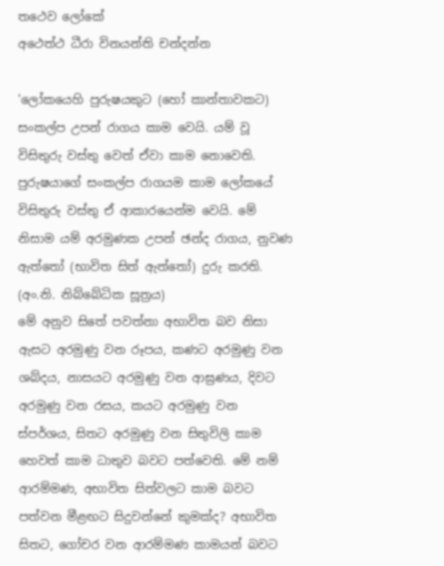තථෙව ලෝකේ
අථෙත්ථ ධීරා විනයන්ති චන්දන්න

'ලෝකයෙහි පුරුෂයකුට (හෝ කාන්තාවකට) සංකල්ප උපන් රාගය කාම වෙයි. යම් වූ විසිතුරු වස්‌තු වෙත් ඒවා කාම නොවෙති. පුරුෂයාගේ සංකල්ප රාගයම කාම ලෝකයේ විසිතුරු වස්‌තු ඒ ආකාරයෙන්ම වෙයි. මේ නිසාම යම් අරමුණක උපන් ඡන්ද රාගය, නුවණ ඇත්තෝ (භාවිත සිත් ඇත්තෝ) දුරු කරති. (අං.නි. නිබ්බේධික සූත්‍රය)
මේ අනුව සිතේ පවත්නා අභාවිත බව නිසා ඇසට අරමුණු වන රූපය, කණට අරමුණු වන ශබ්දය, නාසයට අරමුණු වන ආඝ්‍රණය, දිවට අරමුණු වන රසය, කයට අරමුණු වන ස්‌පර්ශය, සිතට අරමුණු වන සිතුවිලි කාම හෙවත් කාම ධාතුව බවට පත්වෙති. මේ නම් ආරම්මණ, අභාවිත සිත්වලට කාම බවට පත්වන මීළඟට සිදුවන්නේ කුමක්‌ද? අභාවිත සිතට, ගෝචර වන ආරම්මණ කාමයන් බවට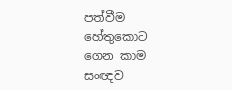පත්වීම හේතුකොට ගෙන කාම සංඥව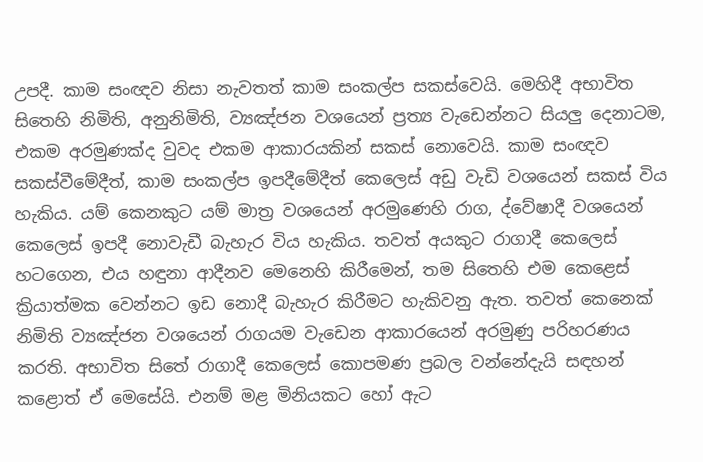උපදී. කාම සංඥව නිසා නැවතත් කාම සංකල්ප සකස්‌වෙයි. මෙහිදී අභාවිත සිතෙහි නිමිති, අනුනිමිති, ව්‍යඤ්ජන වශයෙන් ප්‍රත්‍ය වැඩෙන්නට සියලු දෙනාටම, එකම අරමුණක්‌ද වුවද එකම ආකාරයකින් සකස්‌ නොවෙයි. කාම සංඥව සකස්‌වීමේදීත්, කාම සංකල්ප ඉපදීමේදීත් කෙලෙස්‌ අඩු වැඩි වශයෙන් සකස්‌ විය හැකිය. යම් කෙනකුට යම් මාත්‍ර වශයෙන් අරමුණෙහි රාග, ද්වේෂාදී වශයෙන් කෙලෙස්‌ ඉපදී නොවැඩී බැහැර විය හැකිය. තවත් අයකුට රාගාදී කෙලෙස්‌ හටගෙන, එය හඳුනා ආදීනව මෙනෙහි කිරීමෙන්, තම සිතෙහි එම කෙළෙස්‌ ක්‍රියාත්මක වෙන්නට ඉඩ නොදී බැහැර කිරීමට හැකිවනු ඇත. තවත් කෙනෙක්‌ නිමිති ව්‍යඤ්ජන වශයෙන් රාගයම වැඩෙන ආකාරයෙන් අරමුණු පරිහරණය කරති. අභාවිත සිතේ රාගාදී කෙලෙස්‌ කොපමණ ප්‍රබල වන්නේදැයි සඳහන් කළොත් ඒ මෙසේයි. එනම් මළ මිනියකට හෝ ඇට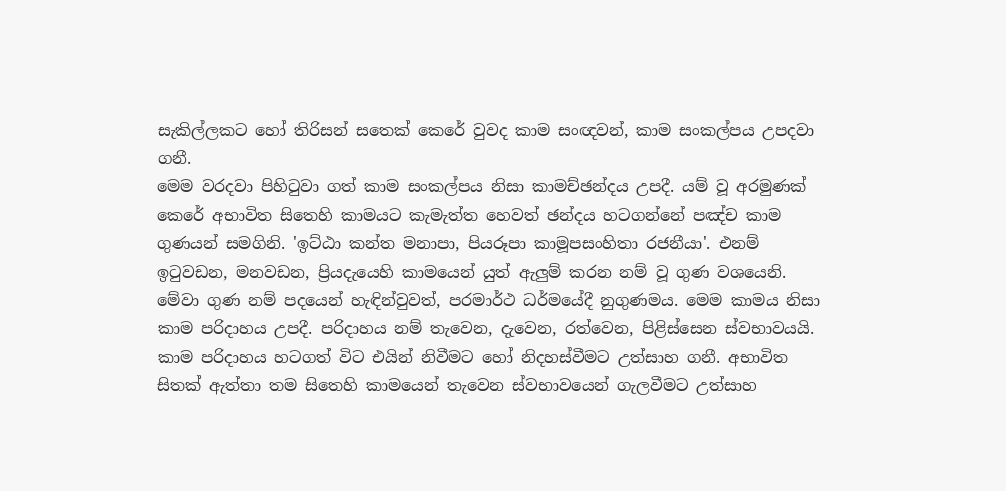සැකිල්ලකට හෝ තිරිසන් සතෙක්‌ කෙරේ වුවද කාම සංඥවන්, කාම සංකල්පය උපදවා ගනී.
මෙම වරදවා පිහිටුවා ගත් කාම සංකල්පය නිසා කාමච්ඡන්දය උපදී. යම් වූ අරමුණක්‌ කෙරේ අභාවිත සිතෙහි කාමයට කැමැත්ත හෙවත් ඡන්දය හටගන්නේ පඤ්ච කාම ගුණයන් සමගිනි. 'ඉට්‌ඨා කන්ත මනාපා, පියරූපා කාමූපසංහිතා රජනීයා'. එනම් ඉටුවඩන, මනවඩන, ප්‍රියදැයෙහි කාමයෙන් යුත් ඇලුම් කරන නම් වූ ගුණ වශයෙනි. මේවා ගුණ නම් පදයෙන් හැඳින්වුවත්, පරමාර්ථ ධර්මයේදී නුගුණමය. මෙම කාමය නිසා කාම පරිදාහය උපදී. පරිදාහය නම් තැවෙන, දැවෙන, රත්වෙන, පිළිස්‌සෙන ස්‌වභාවයයි. කාම පරිදාහය හටගත් විට එයින් නිවීමට හෝ නිදහස්‌වීමට උත්සාහ ගනී. අභාවිත සිතක්‌ ඇත්තා තම සිතෙහි කාමයෙන් තැවෙන ස්‌වභාවයෙන් ගැලවීමට උත්සාහ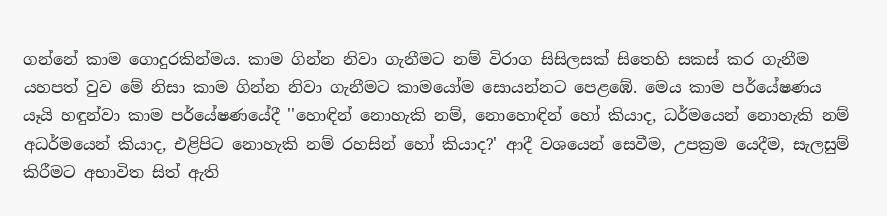ගන්නේ කාම ගොදුරකින්මය. කාම ගින්න නිවා ගැනීමට නම් විරාග සිසිලසක්‌ සිතෙහි සකස්‌ කර ගැනීම යහපත් වුව මේ නිසා කාම ගින්න නිවා ගැනීමට කාමයෝම සොයන්නට පෙළඹේ. මෙය කාම පර්යේෂණය යෑයි හඳුන්වා කාම පර්යේෂණයේදී ''හොඳින් නොහැකි නම්, නොහොඳින් හෝ කියාද, ධර්මයෙන් නොහැකි නම් අධර්මයෙන් කියාද, එළිපිට නොහැකි නම් රහසින් හෝ කියාද?' ආදී වශයෙන් සෙවීම, උපක්‍රම යෙදීම, සැලසුම් කිරීමට අභාවිත සිත් ඇති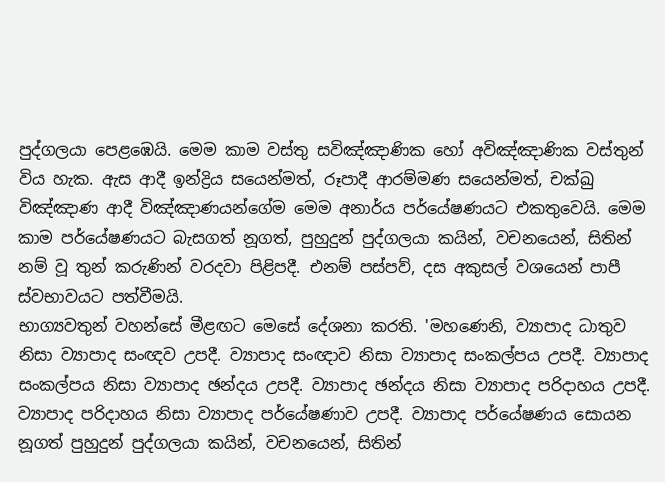පුද්ගලයා පෙළඹෙයි. මෙම කාම වස්‌තු සවිඤ්ඤාණික හෝ අවිඤ්ඤාණික වස්‌තුන් විය හැක. ඇස ආදී ඉන්ද්‍රිය සයෙන්මත්, රූපාදී ආරම්මණ සයෙන්මත්, චක්‌ඛු විඤ්ඤාණ ආදී විඤ්ඤාණයන්ගේම මෙම අනාර්ය පර්යේෂණයට එකතුවෙයි. මෙම කාම පර්යේෂණයට බැසගත් නූගත්, පුහුදුන් පුද්ගලයා කයින්, වචනයෙන්, සිතින් නම් වූ තුන් කරුණින් වරදවා පිළිපදී. එනම් පස්‌පව්, දස අකුසල් වශයෙන් පාපී ස්‌වභාවයට පත්වීමයි.
භාග්‍යවතුන් වහන්සේ මීළඟට මෙසේ දේශනා කරති. 'මහණෙනි, ව්‍යාපාද ධාතුව නිසා ව්‍යාපාද සංඥව උපදී. ව්‍යාපාද සංඥාව නිසා ව්‍යාපාද සංකල්පය උපදී. ව්‍යාපාද සංකල්පය නිසා ව්‍යාපාද ඡන්දය උපදී. ව්‍යාපාද ඡන්දය නිසා ව්‍යාපාද පරිදාහය උපදී. ව්‍යාපාද පරිදාහය නිසා ව්‍යාපාද පර්යේෂණාව උපදී. ව්‍යාපාද පර්යේෂණය සොයන නූගත් පුහුදුන් පුද්ගලයා කයින්, වචනයෙන්, සිතින්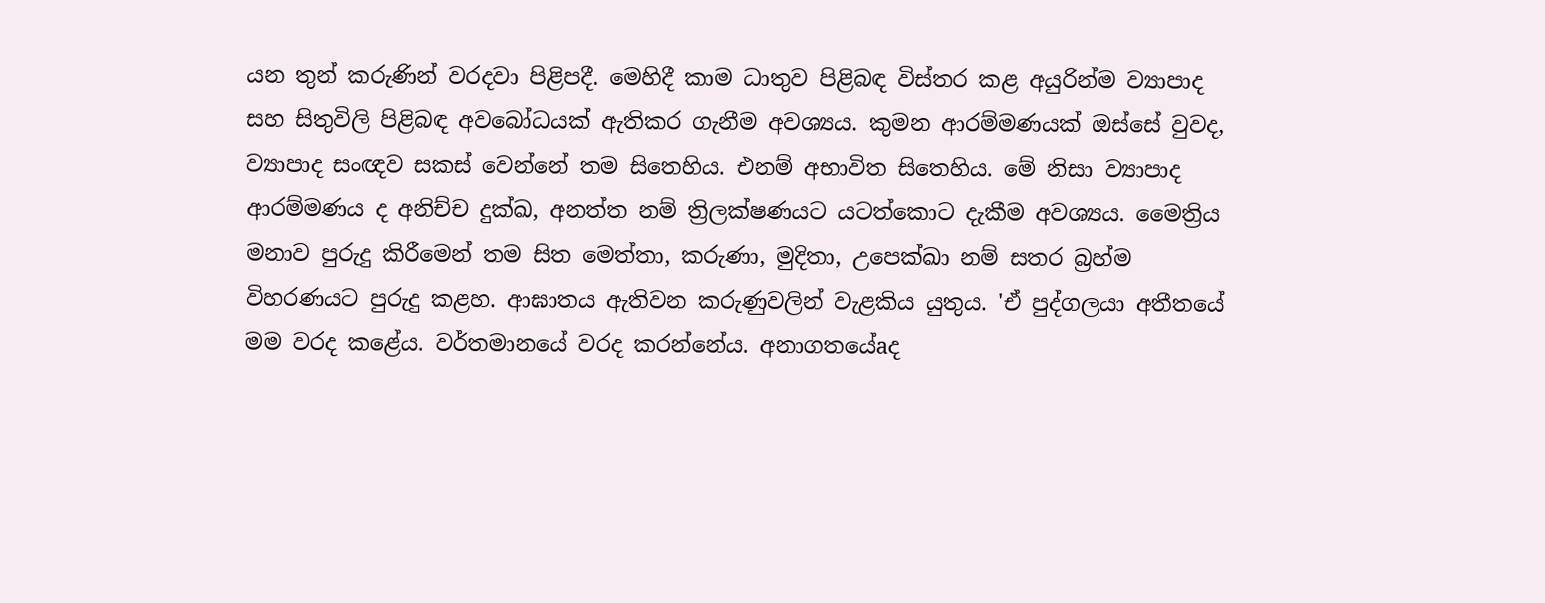යන තුන් කරුණින් වරදවා පිළිපදී. මෙහිදී කාම ධාතුව පිළිබඳ විස්‌තර කළ අයුරින්ම ව්‍යාපාද සහ සිතුවිලි පිළිබඳ අවබෝධයක්‌ ඇතිකර ගැනීම අවශ්‍යය. කුමන ආරම්මණයක්‌ ඔස්‌සේ වුවද, ව්‍යාපාද සංඥව සකස්‌ වෙන්නේ තම සිතෙහිය. එනම් අභාවිත සිතෙහිය. මේ නිසා ව්‍යාපාද ආරම්මණය ද අනිච්ච දුක්‌ඛ, අනත්ත නම් ත්‍රිලක්‌ෂණයට යටත්කොට දැකීම අවශ්‍යය. මෛත්‍රිය මනාව පුරුදු කිරීමෙන් තම සිත මෙත්තා, කරුණා, මුදිතා, උපෙක්‌ඛා නම් සතර බ්‍රහ්ම විහරණයට පුරුදු කළහ. ආඝාතය ඇතිවන කරුණුවලින් වැළකිය යුතුය. 'ඒ පුද්ගලයා අතීතයේ මම වරද කළේය. වර්තමානයේ වරද කරන්නේය. අනාගතයේaද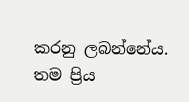කරනු ලබන්නේය. තම ප්‍රිය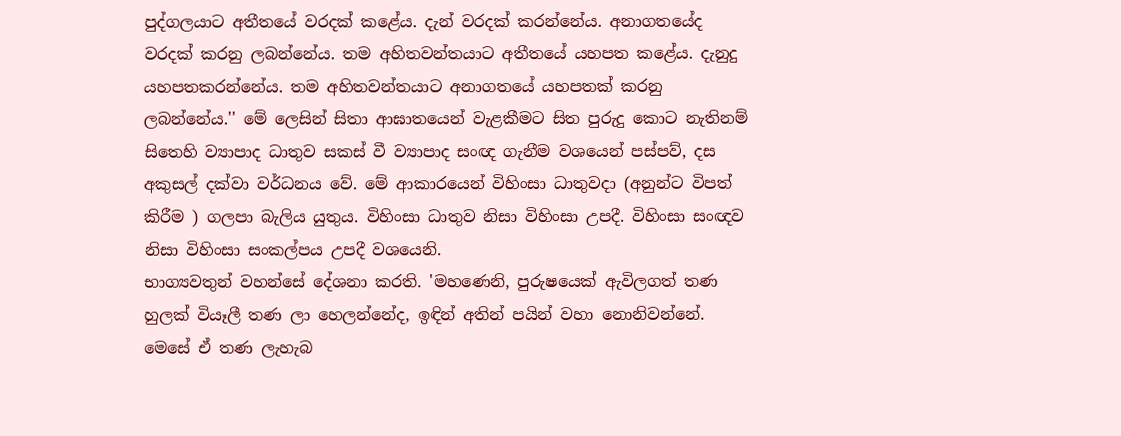පුද්ගලයාට අතීතයේ වරදක්‌ කළේය. දැන් වරදක්‌ කරන්නේය. අනාගතයේද වරදක්‌ කරනු ලබන්නේය. තම අහිතවන්තයාට අතීතයේ යහපත කළේය. දැනුදු යහපතකරන්නේය. තම අහිතවන්තයාට අනාගතයේ යහපතක්‌ කරනු ලබන්නේය.'' මේ ලෙසින් සිතා ආඝාතයෙන් වැළකීමට සිත පුරුදු කොට නැතිනම් සිතෙහි ව්‍යාපාද ධාතුව සකස්‌ වී ව්‍යාපාද සංඥ ගැනීම වශයෙන් පස්‌පව්, දස අකුසල් දක්‌වා වර්ධනය වේ. මේ ආකාරයෙන් විහිංසා ධාතුවදා (අනුන්ට විපත් කිරීම ) ගලපා බැලිය යුතුය. විහිංසා ධාතුව නිසා විහිංසා උපදී. විහිංසා සංඥව නිසා විහිංසා සංකල්පය උපදී වශයෙනි.
භාග්‍යවතුන් වහන්සේ දේශනා කරති. 'මහණෙනි, පුරුෂයෙක්‌ ඇවිලගත් තණ හුලක්‌ වියෑලී තණ ලා හෙලන්නේද, ඉඳින් අතින් පයින් වහා නොනිවන්නේ. මෙසේ ඒ තණ ලැහැබ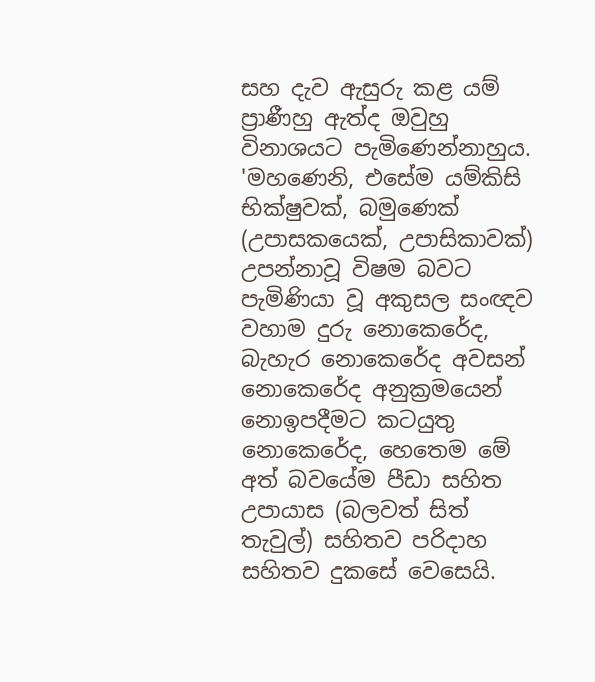සහ දැව ඇසුරු කළ යම් ප්‍රාණීහු ඇත්ද ඔවුහු විනාශයට පැමිණෙන්නාහුය. 'මහණෙනි, එසේම යම්කිසි භික්‌ෂුවක්‌, බමුණෙක්‌ (උපාසකයෙක්‌, උපාසිකාවක්‌) උපන්නාවූ විෂම බවට පැමිණියා වූ අකුසල සංඥව වහාම දුරු නොකෙරේද, බැහැර නොකෙරේද අවසන් නොකෙරේද අනුක්‍රමයෙන් නොඉපදීමට කටයුතු නොකෙරේද, හෙතෙම මේ අත් බවයේම පීඩා සහිත උපායාස (බලවත් සිත් තැවුල්) සහිතව පරිදාහ සහිතව දුකසේ වෙසෙයි.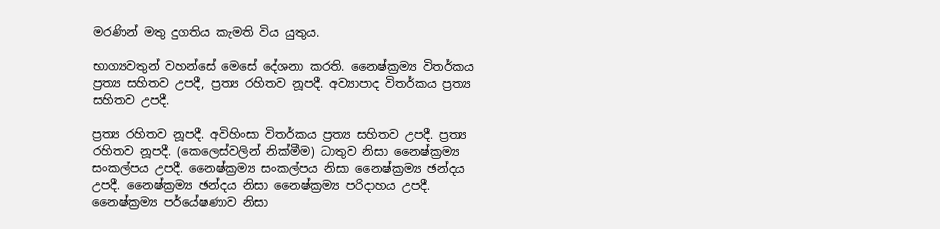මරණින් මතු දුගතිය කැමති විය යුතුය.

භාග්‍යවතුන් වහන්සේ මෙසේ දේශනා කරති. නෛෂ්ක්‍රම්‍ය විතර්කය ප්‍රත්‍ය සහිතව උපදී, ප්‍රත්‍ය රහිතව නූපදී. අව්‍යාපාද විතර්කය ප්‍රත්‍ය සහිතව උපදී.

ප්‍රත්‍ය රහිතව නූපදී. අවිහිංසා විතර්කය ප්‍රත්‍ය සහිතව උපදී. ප්‍රත්‍ය රහිතව නූපදී. (කෙලෙස්‌වලින් නික්‌මීම) ධාතුව නිසා නෛෂ්ක්‍රම්‍ය සංකල්පය උපදී. නෛෂ්ක්‍රම්‍ය සංකල්පය නිසා නෛෂ්ක්‍රම්‍ය ඡන්දය උපදී. නෛෂ්ක්‍රම්‍ය ඡන්දය නිසා නෛෂ්ක්‍රම්‍ය පරිදාහය උපදී. නෛෂ්ක්‍රම්‍ය පර්යේෂණාව නිසා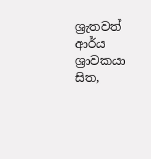ශ්‍රැතවත් ආර්ය ශ්‍රාවකයා සිත,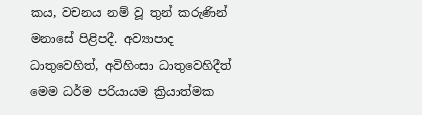කය, වචනය නම් වූ තුන් කරුණින් මනාසේ පිළිපදී. අව්‍යාපාද ධාතුවෙහිත්, අවිහිංසා ධාතුවෙහිදීත් මෙම ධර්ම පරියායම ක්‍රියාත්මක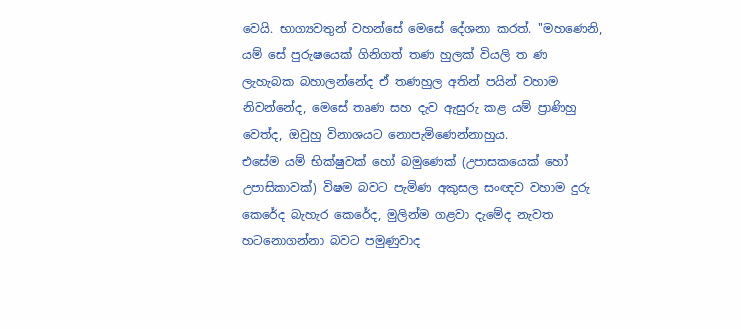වෙයි. භාග්‍යවතුන් වහන්සේ මෙසේ දේශනා කරත්. ''මහණෙනි, යම් සේ පුරුෂයෙක්‌ ගිනිගත් තණ හුලක්‌ වියලි ත ණ ලැහැබක බහාලන්නේද ඒ තණහුල අතින් පයින් වහාම නිවන්නේද, මෙසේ තෘණ සහ දැව ඇසුරු කළ යම් ප්‍රාණිහු වෙත්ද, ඔවුහු විනාශයට නොපැමිණෙන්නාහුය.
එසේම යම් භික්‌ෂුවක්‌ හෝ බමුණෙක්‌ (උපාසකයෙක්‌ හෝ උපාසිකාවක්‌) විෂම බවට පැමිණ අකුසල සංඥව වහාම දුරු කෙරේද බැහැර කෙරේද, මුලින්ම ගළවා දැමේද නැවත හටනොගන්නා බවට පමුණුවාද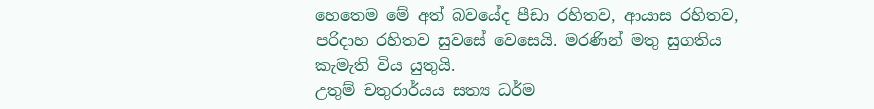හෙතෙම මේ අත් බවයේද පීඩා රහිතව, ආයාස රහිතව, පරිදාහ රහිතව සුවසේ වෙසෙයි. මරණින් මතු සුගතිය කැමැති විය යුතුයි.
උතුම් චතුරාර්යය සත්‍ය ධර්ම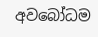අවබෝධම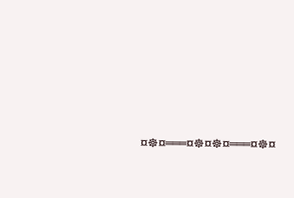¤☸¤═══¤☸¤☸¤═══¤☸¤